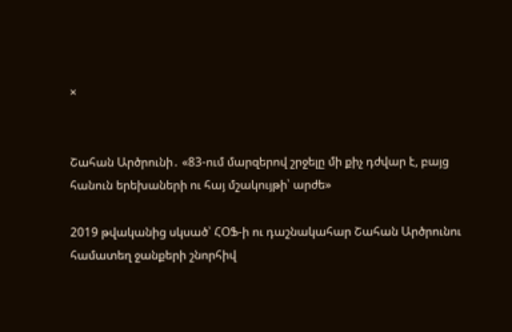×


Շահան Արծրունի․ «83-ում մարզերով շրջելը մի քիչ դժվար է, բայց հանուն երեխաների ու հայ մշակույթի՝ արժե»

2019 թվականից սկսած՝ ՀՕՖ-ի ու դաշնակահար Շահան Արծրունու համատեղ ջանքերի շնորհիվ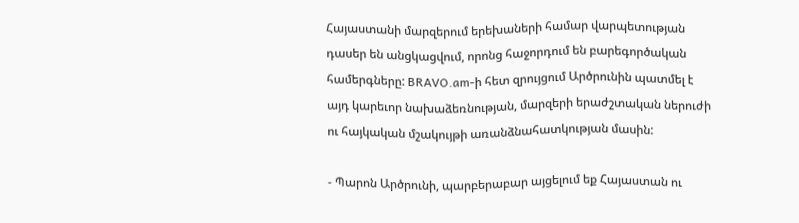Հայաստանի մարզերում երեխաների համար վարպետության դասեր են անցկացվում, որոնց հաջորդում են բարեգործական համերգները: BRAVO.am-ի հետ զրույցում Արծրունին պատմել է այդ կարեւոր նախաձեռնության, մարզերի երաժշտական ներուժի ու հայկական մշակույթի առանձնահատկության մասին:

- Պարոն Արծրունի, պարբերաբար այցելում եք Հայաստան ու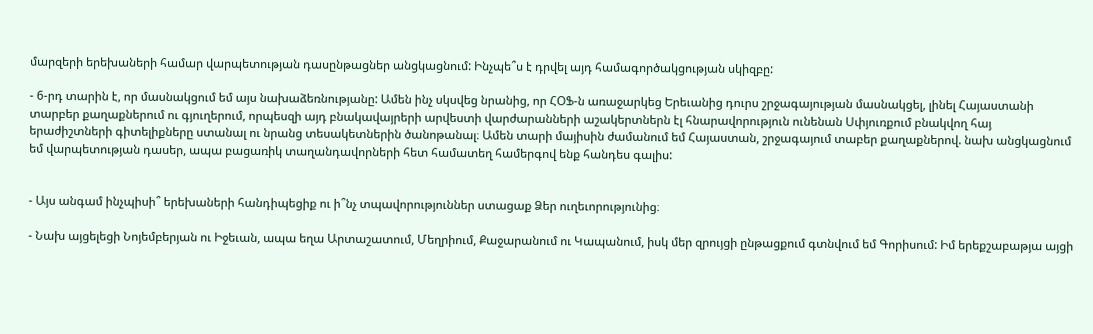մարզերի երեխաների համար վարպետության դասընթացներ անցկացնում: Ինչպե՞ս է դրվել այդ համագործակցության սկիզբը:

- 6-րդ տարին է, որ մասնակցում եմ այս նախաձեռնությանը: Ամեն ինչ սկսվեց նրանից, որ ՀՕՖ-ն առաջարկեց Երեւանից դուրս շրջագայության մասնակցել, լինել Հայաստանի տարբեր քաղաքներում ու գյուղերում, որպեսզի այդ բնակավայրերի արվեստի վարժարանների աշակերտներն էլ հնարավորություն ունենան Սփյուռքում բնակվող հայ երաժիշտների գիտելիքները ստանալ ու նրանց տեսակետներին ծանոթանալ։ Ամեն տարի մայիսին ժամանում եմ Հայաստան, շրջագայում տաբեր քաղաքներով. նախ անցկացնում եմ վարպետության դասեր, ապա բացառիկ տաղանդավորների հետ համատեղ համերգով ենք հանդես գալիս:


- Այս անգամ ինչպիսի՞ երեխաների հանդիպեցիք ու ի՞նչ տպավորություններ ստացաք Ձեր ուղեւորությունից։

- Նախ այցելեցի Նոյեմբերյան ու Իջեւան, ապա եղա Արտաշատում, Մեղրիում, Քաջարանում ու Կապանում, իսկ մեր զրույցի ընթացքում գտնվում եմ Գորիսում: Իմ երեքշաբաթյա այցի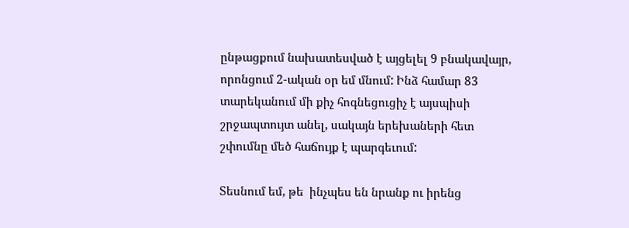ընթացքում նախատեսված է այցելել 9 բնակավայր, որոնցում 2-ական օր եմ մնում: Ինձ համար 83 տարեկանում մի քիչ հոգնեցուցիչ է այսպիսի շրջապտույտ անել, սակայն երեխաների հետ շփումնը մեծ հաճույք է պարգեւում:

Տեսնում եմ, թե  ինչպես են նրանք ու իրենց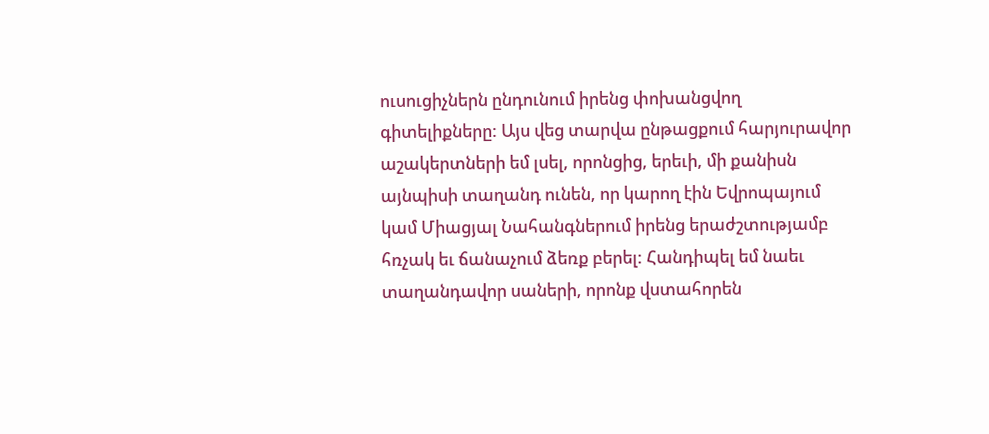ուսուցիչներն ընդունում իրենց փոխանցվող գիտելիքները: Այս վեց տարվա ընթացքում հարյուրավոր աշակերտների եմ լսել, որոնցից, երեւի, մի քանիսն այնպիսի տաղանդ ունեն, որ կարող էին Եվրոպայում կամ Միացյալ Նահանգներում իրենց երաժշտությամբ հռչակ եւ ճանաչում ձեռք բերել: Հանդիպել եմ նաեւ տաղանդավոր սաների, որոնք վստահորեն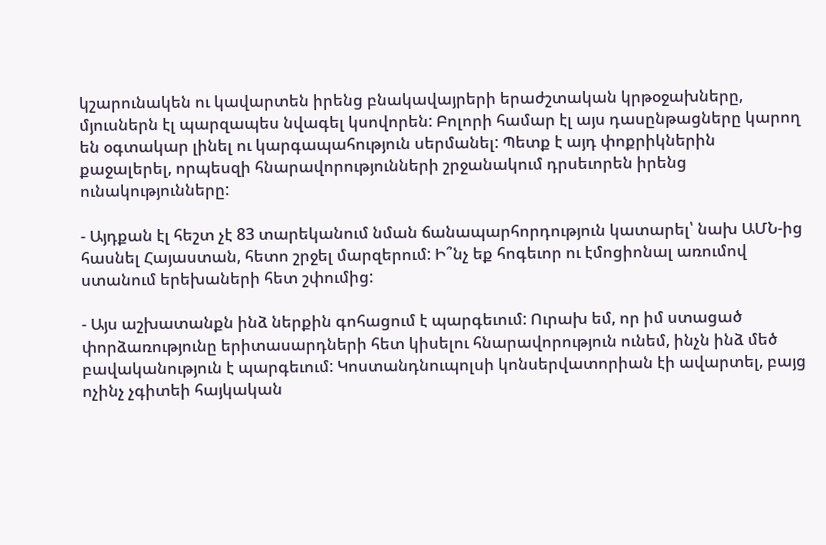կշարունակեն ու կավարտեն իրենց բնակավայրերի երաժշտական կրթօջախները, մյուսներն էլ պարզապես նվագել կսովորեն: Բոլորի համար էլ այս դասընթացները կարող են օգտակար լինել ու կարգապահություն սերմանել: Պետք է այդ փոքրիկներին քաջալերել, որպեսզի հնարավորությունների շրջանակում դրսեւորեն իրենց ունակությունները:

- Այդքան էլ հեշտ չէ 83 տարեկանում նման ճանապարհորդություն կատարել՝ նախ ԱՄՆ-ից հասնել Հայաստան, հետո շրջել մարզերում: Ի՞նչ եք հոգեւոր ու էմոցիոնալ առումով ստանում երեխաների հետ շփումից:

- Այս աշխատանքն ինձ ներքին գոհացում է պարգեւում: Ուրախ եմ, որ իմ ստացած փորձառությունը երիտասարդների հետ կիսելու հնարավորություն ունեմ, ինչն ինձ մեծ բավականություն է պարգեւում: Կոստանդնուպոլսի կոնսերվատորիան էի ավարտել, բայց ոչինչ չգիտեի հայկական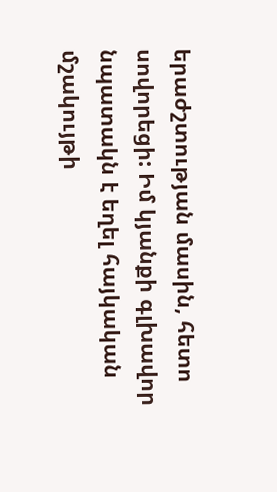երաժշտության մասին, հետո սովորեցի: Իմ կյանքի գլխավոր նպատակն է եղել հայկական մշակույթի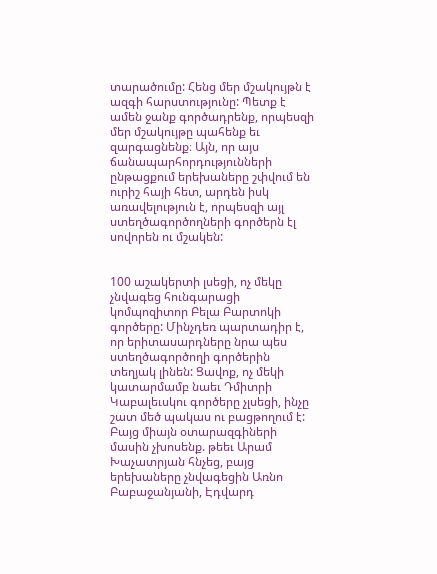տարածումը: Հենց մեր մշակույթն է ազգի հարստությունը: Պետք է ամեն ջանք գործադրենք, որպեսզի մեր մշակույթը պահենք եւ զարգացնենք։ Այն, որ այս ճանապարհորդությունների ընթացքում երեխաները շփվում են ուրիշ հայի հետ, արդեն իսկ առավելություն է, որպեսզի այլ ստեղծագործողների գործերն էլ սովորեն ու մշակեն:


100 աշակերտի լսեցի, ոչ մեկը չնվագեց հունգարացի կոմպոզիտոր Բելա Բարտոկի գործերը: Մինչդեռ պարտադիր է, որ երիտասարդները նրա պես ստեղծագործողի գործերին տեղյակ լինեն: Ցավոք, ոչ մեկի կատարմամբ նաեւ Դմիտրի Կաբալեւսկու գործերը չլսեցի, ինչը շատ մեծ պակաս ու բացթողում է: Բայց միայն օտարազգիների մասին չխոսենք. թեեւ Արամ Խաչատրյան հնչեց, բայց երեխաները չնվագեցին Առնո Բաբաջանյանի, Էդվարդ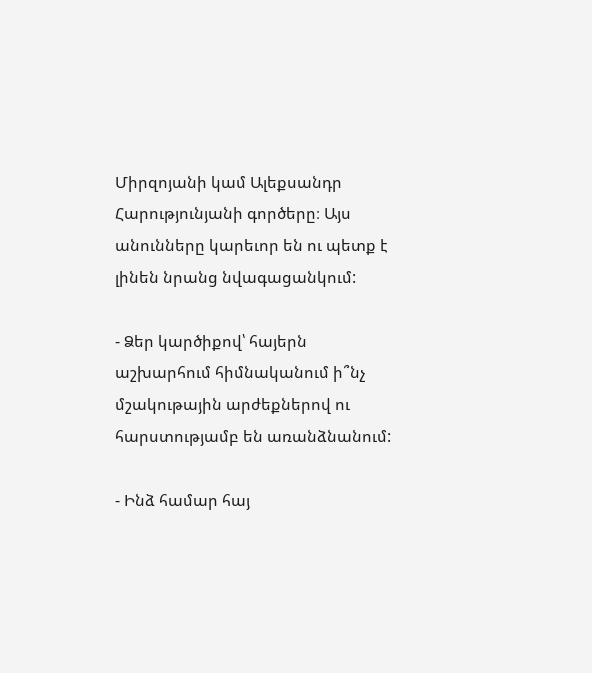Միրզոյանի կամ Ալեքսանդր Հարությունյանի գործերը։ Այս անունները կարեւոր են ու պետք է լինեն նրանց նվագացանկում:

- Ձեր կարծիքով՝ հայերն աշխարհում հիմնականում ի՞նչ մշակութային արժեքներով ու հարստությամբ են առանձնանում:

- Ինձ համար հայ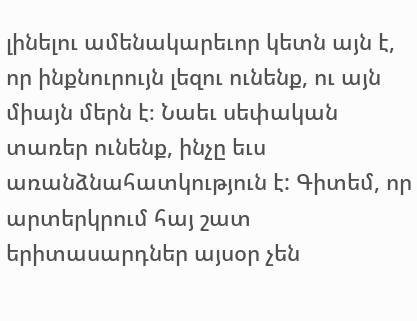լինելու ամենակարեւոր կետն այն է, որ ինքնուրույն լեզու ունենք, ու այն միայն մերն է։ Նաեւ սեփական տառեր ունենք, ինչը եւս առանձնահատկություն է: Գիտեմ, որ արտերկրում հայ շատ երիտասարդներ այսօր չեն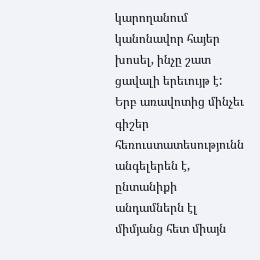կարողանում կանոնավոր հայեր խոսել, ինչը շատ ցավալի երեւույթ է: Երբ առավոտից մինչեւ գիշեր հեռուստատեսությունն անգելերեն է, ընտանիքի անդամներն էլ միմյանց հետ միայն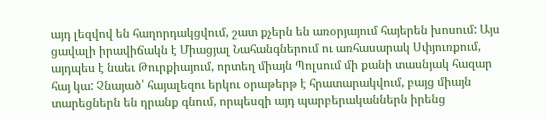այդ լեզվով են հաղորդակցվում, շատ քչերն են առօրյայում հայերեն խոսում: Այս ցավալի իրավիճակն է Միացյալ Նահանգներում ու առհասարակ Սփյուռքում, այդպես է նաեւ Թուրքիայում, որտեղ միայն Պոլսում մի քանի տասնյակ հազար հայ կա: Չնայած՝ հայալեզու երկու օրաթերթ է հրատարակվում, բայց միայն տարեցներն են դրանք գնում, որպեսզի այդ պարբերականներն իրենց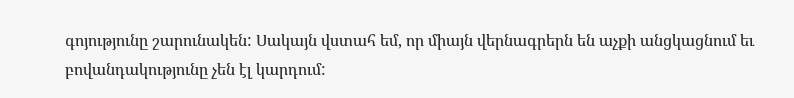գոյությունը շարունակեն: Սակայն վստահ եմ, որ միայն վերնագրերն են աչքի անցկացնում եւ բովանդակությունը չեն էլ կարդում: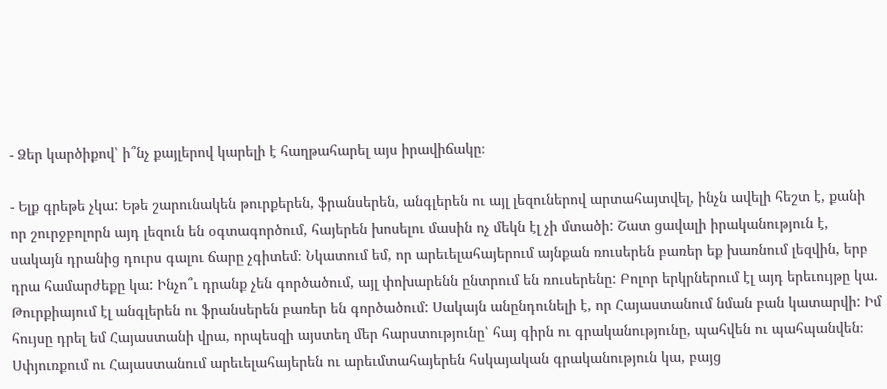- Ձեր կարծիքով՝ ի՞նչ քայլերով կարելի է հաղթահարել այս իրավիճակը։

- Ելք գրեթե չկա: Եթե շարունակեն թուրքերեն, ֆրանսերեն, անգլերեն ու այլ լեզուներով արտահայտվել, ինչն ավելի հեշտ է, քանի որ շուրջբոլորն այդ լեզուն են օգտագործում, հայերեն խոսելու մասին ոչ մեկն էլ չի մտածի: Շատ ցավալի իրականություն է, սակայն դրանից դուրս գալու ճարը չգիտեմ։ Նկատում եմ, որ արեւելահայերում այնքան ռուսերեն բառեր եք խառնում լեզվին, երբ դրա համարժեքը կա: Ինչո՞ւ դրանք չեն գործածում, այլ փոխարենն ընտրում են ռուսերենը: Բոլոր երկրներում էլ այդ երեւույթը կա. Թուրքիայում էլ անգլերեն ու ֆրանսերեն բառեր են գործածում: Սակայն անընդունելի է, որ Հայաստանում նման բան կատարվի: Իմ հույսը դրել եմ Հայաստանի վրա, որպեսզի այստեղ մեր հարստությունը՝ հայ գիրն ու գրականությունը, պահվեն ու պահպանվեն։ Սփյուռքում ու Հայաստանում արեւելահայերեն ու արեւմտահայերեն հսկայական գրականություն կա, բայց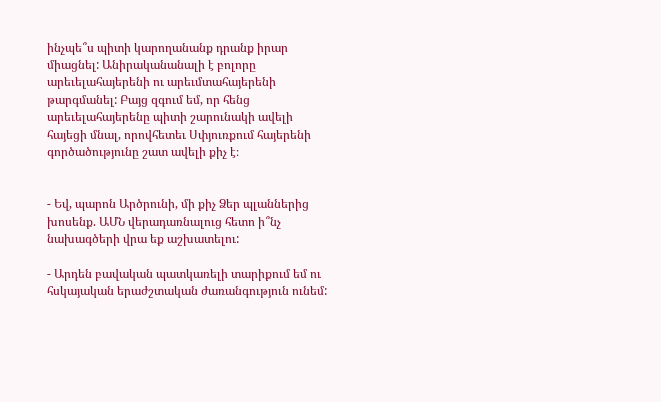ինչպե՞ս պիտի կարողանանք դրանք իրար միացնել: Անիրականանալի է բոլորը արեւելահայերենի ու արեւմտահայերենի թարգմանել: Բայց զգում եմ, որ հենց արեւելահայերենը պիտի շարունակի ավելի հայեցի մնալ, որովհետեւ Սփյուռքում հայերենի գործածությունը շատ ավելի քիչ է։


- Եվ, պարոն Արծրունի, մի քիչ Ձեր պլաններից խոսենք. ԱՄՆ վերադառնալուց հետո ի՞նչ նախագծերի վրա եք աշխատելու:

- Արդեն բավական պատկառելի տարիքում եմ ու հսկայական երաժշտական ժառանգություն ունեմ: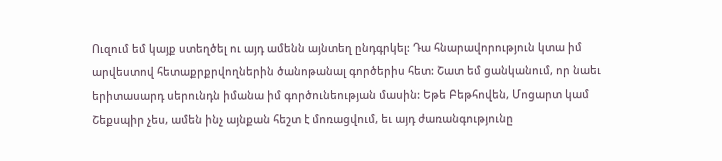Ուզում եմ կայք ստեղծել ու այդ ամենն այնտեղ ընդգրկել: Դա հնարավորություն կտա իմ արվեստով հետաքրքրվողներին ծանոթանալ գործերիս հետ: Շատ եմ ցանկանում, որ նաեւ երիտասարդ սերունդն իմանա իմ գործունեության մասին: Եթե Բեթհովեն, Մոցարտ կամ Շեքսպիր չես, ամեն ինչ այնքան հեշտ է մոռացվում, եւ այդ ժառանգությունը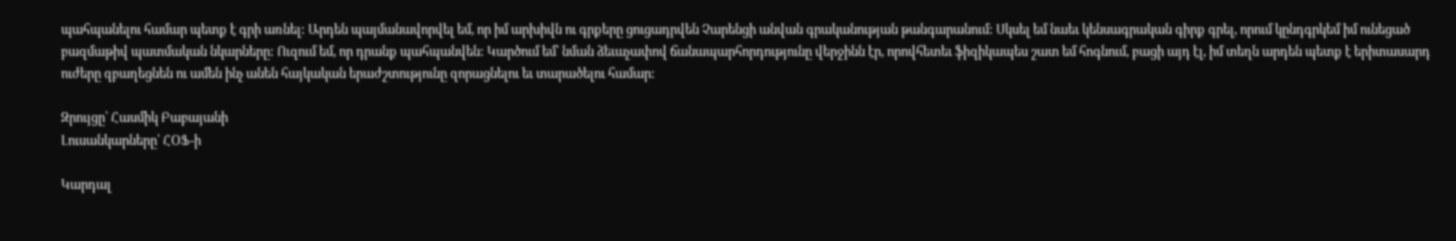պահպանելու համար պետք է գրի առնել: Արդեն պայմանավորվել եմ, որ իմ արխիվն ու գրքերը ցուցադրվեն Չարենցի անվան գրականության թանգարանում: Սկսել եմ նաեւ կենսագրական գիրք գրել, որում կընդգրկեմ իմ ունեցած բազմաթիվ պատմական նկարները: Ուզում եմ, որ դրանք պահպանվեն: Կարծում եմ՝ նման ձեւաչափով ճանապարհորդությունը վերջինն էր, որովհետեւ ֆիզիկապես շատ եմ հոգնում, բացի այդ էլ, իմ տեղն արդեն պետք է երիտասարդ ուժերը զբաղեցնեն ու ամեն ինչ անեն հայկական երաժշտությունը զորացնելու եւ տարածելու համար:

Զրույցը՝ Հասմիկ Բաբայանի
Լուսանկարները՝ ՀՕՖ-ի

Կարդալ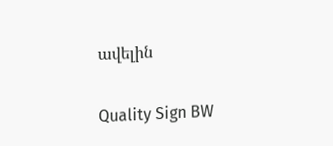ավելին

Quality Sign BW